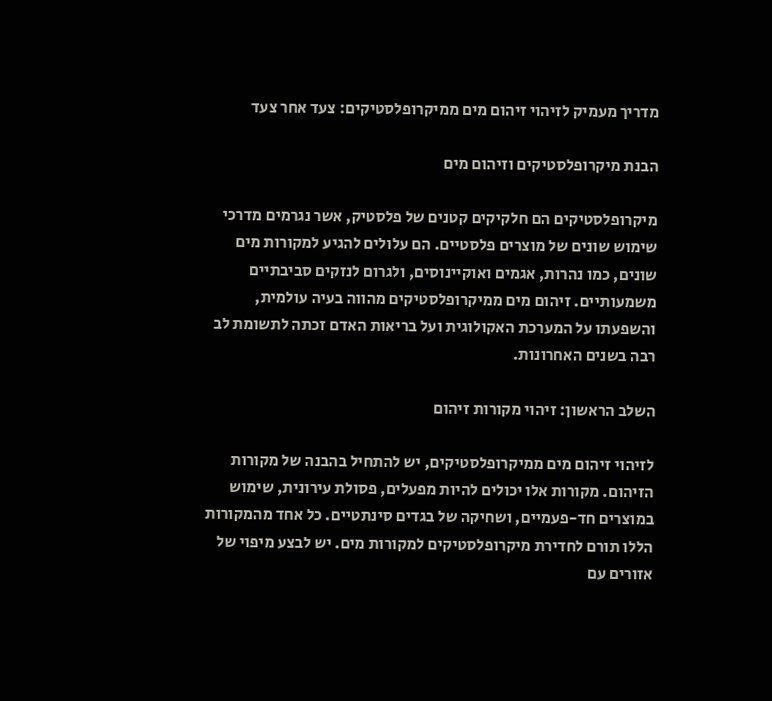מדריך מעמיק לזיהוי זיהום מים ממיקרופלסטיקים: צעד אחר צעד

הבנת מיקרופלסטיקים וזיהום מים

מיקרופלסטיקים הם חלקיקים קטנים של פלסטיק, אשר נגרמים מדרכי שימוש שונים של מוצרים פלסטיים. הם עלולים להגיע למקורות מים שונים, כמו נהרות, אגמים ואוקיינוסים, ולגרום לנזקים סביבתיים משמעותיים. זיהום מים ממיקרופלסטיקים מהווה בעיה עולמית, והשפעתו על המערכת האקולוגית ועל בריאות האדם זכתה לתשומת לב רבה בשנים האחרונות.

השלב הראשון: זיהוי מקורות זיהום

לזיהוי זיהום מים ממיקרופלסטיקים, יש להתחיל בהבנה של מקורות הזיהום. מקורות אלו יכולים להיות מפעלים, פסולת עירונית, שימוש במוצרים חד-פעמיים, ושחיקה של בגדים סינתטיים. כל אחד מהמקורות הללו תורם לחדירת מיקרופלסטיקים למקורות מים. יש לבצע מיפוי של אזורים עם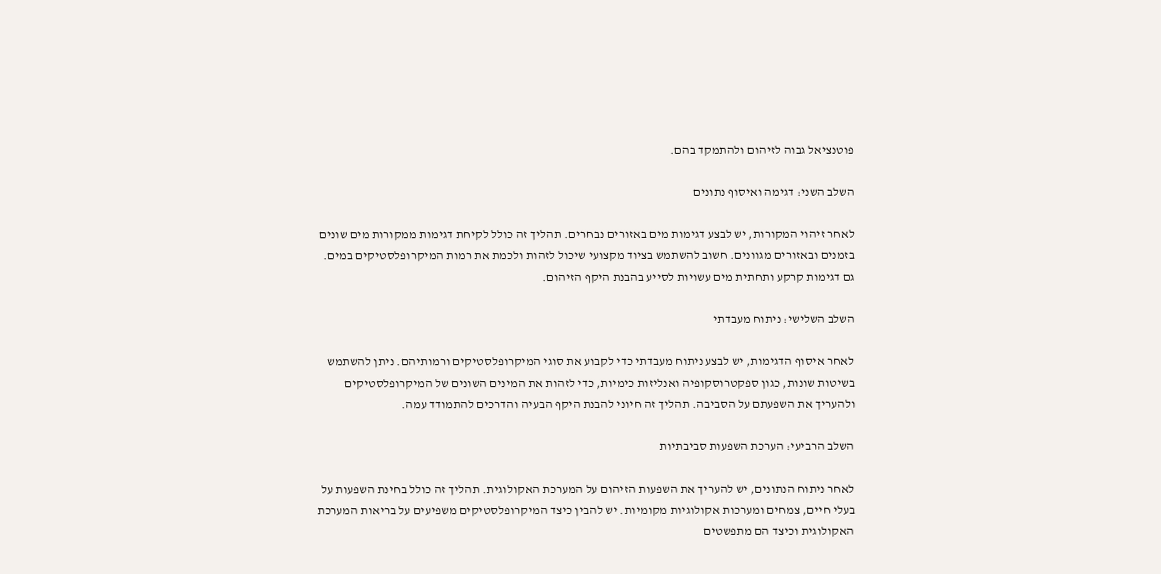פוטנציאל גבוה לזיהום ולהתמקד בהם.

השלב השני: דגימה ואיסוף נתונים

לאחר זיהוי המקורות, יש לבצע דגימות מים באזורים נבחרים. תהליך זה כולל לקיחת דגימות ממקורות מים שונים בזמנים ובאזורים מגוונים. חשוב להשתמש בציוד מקצועי שיכול לזהות ולכמת את רמות המיקרופלסטיקים במים. גם דגימות קרקע ותחתית מים עשויות לסייע בהבנת היקף הזיהום.

השלב השלישי: ניתוח מעבדתי

לאחר איסוף הדגימות, יש לבצע ניתוח מעבדתי כדי לקבוע את סוגי המיקרופלסטיקים ורמותיהם. ניתן להשתמש בשיטות שונות, כגון ספקטרוסקופיה ואנליזות כימיות, כדי לזהות את המינים השונים של המיקרופלסטיקים ולהעריך את השפעתם על הסביבה. תהליך זה חיוני להבנת היקף הבעיה והדרכים להתמודד עמה.

השלב הרביעי: הערכת השפעות סביבתיות

לאחר ניתוח הנתונים, יש להעריך את השפעות הזיהום על המערכת האקולוגית. תהליך זה כולל בחינת השפעות על בעלי חיים, צמחים ומערכות אקולוגיות מקומיות. יש להבין כיצד המיקרופלסטיקים משפיעים על בריאות המערכת האקולוגית וכיצד הם מתפשטים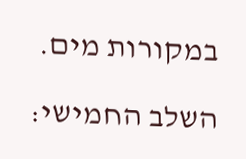במקורות מים.

השלב החמישי: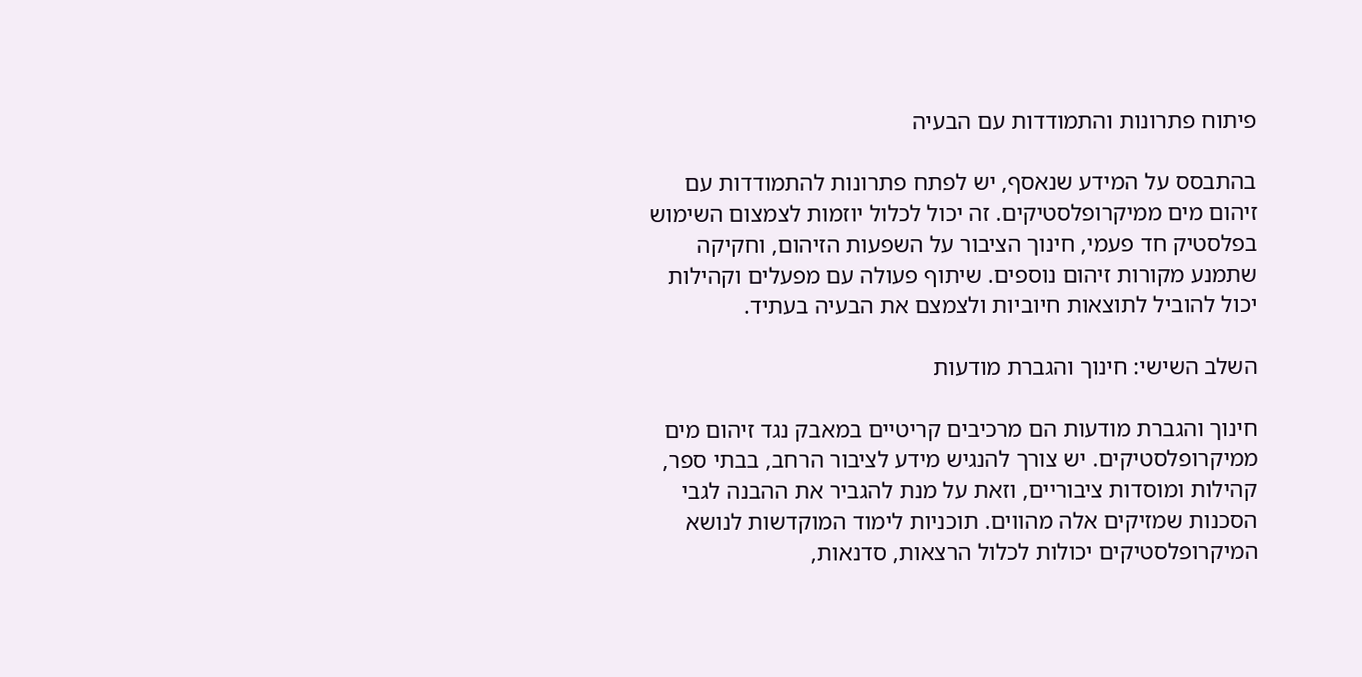פיתוח פתרונות והתמודדות עם הבעיה

בהתבסס על המידע שנאסף, יש לפתח פתרונות להתמודדות עם זיהום מים ממיקרופלסטיקים. זה יכול לכלול יוזמות לצמצום השימוש בפלסטיק חד פעמי, חינוך הציבור על השפעות הזיהום, וחקיקה שתמנע מקורות זיהום נוספים. שיתוף פעולה עם מפעלים וקהילות יכול להוביל לתוצאות חיוביות ולצמצם את הבעיה בעתיד.

השלב השישי: חינוך והגברת מודעות

חינוך והגברת מודעות הם מרכיבים קריטיים במאבק נגד זיהום מים ממיקרופלסטיקים. יש צורך להנגיש מידע לציבור הרחב, בבתי ספר, קהילות ומוסדות ציבוריים, וזאת על מנת להגביר את ההבנה לגבי הסכנות שמזיקים אלה מהווים. תוכניות לימוד המוקדשות לנושא המיקרופלסטיקים יכולות לכלול הרצאות, סדנאות,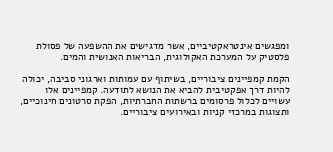ומפגשים אינטראקטיביים, אשר מדגישים את ההשפעה של פסולת פלסטיק על המערכת האקולוגית, הבריאות האנושית והמים.

הקמת קמפיינים ציבוריים, בשיתוף עם עמותות וארגוני סביבה, יכולה להיות דרך אפקטיבית להביא את הנושא לתודעה. קמפיינים אלו עשויים לכלול פרסומים ברשתות החברתיות, הפקת סרטונים חינוכיים, ותצוגות במרכזי קניות ובאירועים ציבוריים.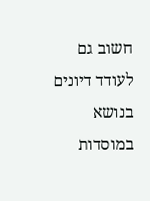חשוב גם לעודד דיונים בנושא במוסדות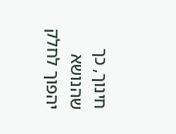חינוך, כך שהנושא יהפוך לחלק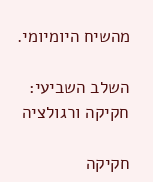מהשיח היומיומי.

השלב השביעי: חקיקה ורגולציה

חקיקה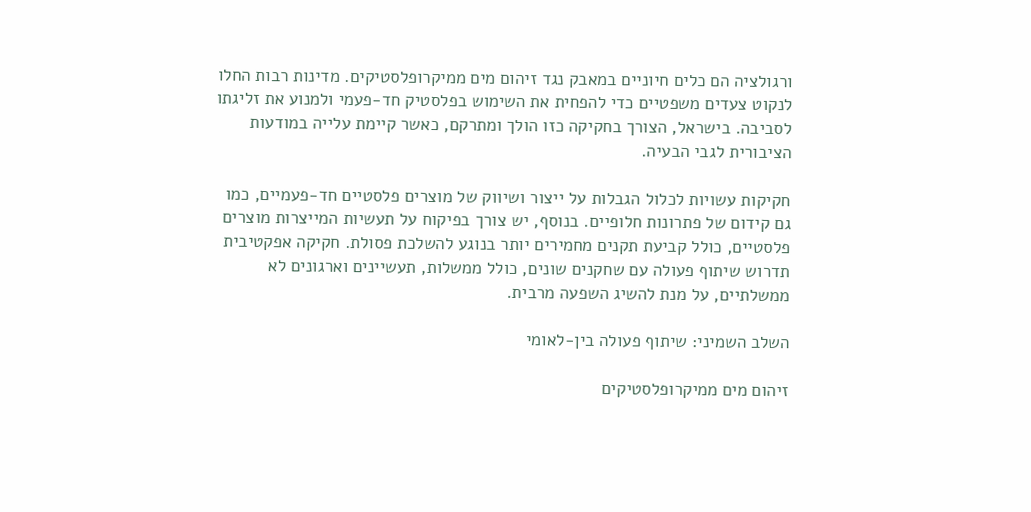ורגולציה הם כלים חיוניים במאבק נגד זיהום מים ממיקרופלסטיקים. מדינות רבות החלו לנקוט צעדים משפטיים כדי להפחית את השימוש בפלסטיק חד-פעמי ולמנוע את זליגתו לסביבה. בישראל, הצורך בחקיקה כזו הולך ומתרקם, כאשר קיימת עלייה במודעות הציבורית לגבי הבעיה.

חקיקות עשויות לכלול הגבלות על ייצור ושיווק של מוצרים פלסטיים חד-פעמיים, כמו גם קידום של פתרונות חלופיים. בנוסף, יש צורך בפיקוח על תעשיות המייצרות מוצרים פלסטיים, כולל קביעת תקנים מחמירים יותר בנוגע להשלכת פסולת. חקיקה אפקטיבית תדרוש שיתוף פעולה עם שחקנים שונים, כולל ממשלות, תעשיינים וארגונים לא ממשלתיים, על מנת להשיג השפעה מרבית.

השלב השמיני: שיתוף פעולה בין-לאומי

זיהום מים ממיקרופלסטיקים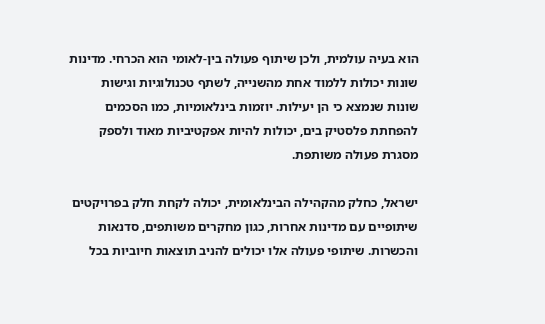הוא בעיה עולמית, ולכן שיתוף פעולה בין-לאומי הוא הכרחי. מדינות שונות יכולות ללמוד אחת מהשנייה, לשתף טכנולוגיות וגישות שונות שנמצא כי הן יעילות. יוזמות בינלאומיות, כמו הסכמים להפחתת פלסטיק בים, יכולות להיות אפקטיביות מאוד ולספק מסגרת פעולה משותפת.

ישראל, כחלק מהקהילה הבינלאומית, יכולה לקחת חלק בפרויקטים שיתופיים עם מדינות אחרות, כגון מחקרים משותפים, סדנאות והכשרות. שיתופי פעולה אלו יכולים להניב תוצאות חיוביות בכל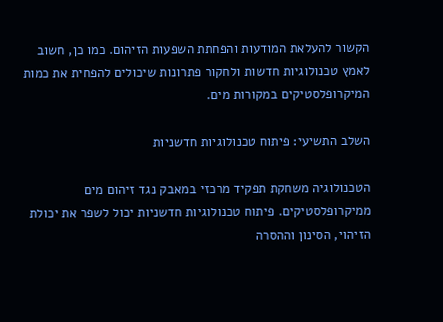הקשור להעלאת המודעות והפחתת השפעות הזיהום. כמו כן, חשוב לאמץ טכנולוגיות חדשות ולחקור פתרונות שיכולים להפחית את כמות המיקרופלסטיקים במקורות מים.

השלב התשיעי: פיתוח טכנולוגיות חדשניות

הטכנולוגיה משחקת תפקיד מרכזי במאבק נגד זיהום מים ממיקרופלסטיקים. פיתוח טכנולוגיות חדשניות יכול לשפר את יכולת הזיהוי, הסינון וההסרה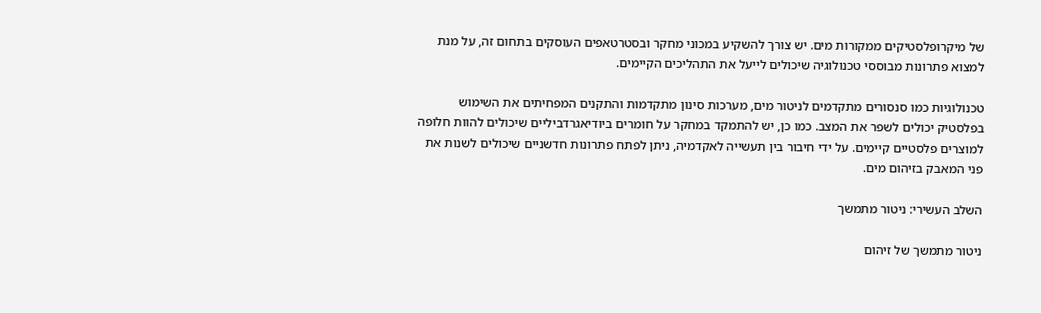של מיקרופלסטיקים ממקורות מים. יש צורך להשקיע במכוני מחקר ובסטרטאפים העוסקים בתחום זה, על מנת למצוא פתרונות מבוססי טכנולוגיה שיכולים לייעל את התהליכים הקיימים.

טכנולוגיות כמו סנסורים מתקדמים לניטור מים, מערכות סינון מתקדמות והתקנים המפחיתים את השימוש בפלסטיק יכולים לשפר את המצב. כמו כן, יש להתמקד במחקר על חומרים ביודיאגרדביליים שיכולים להוות חלופה למוצרים פלסטיים קיימים. על ידי חיבור בין תעשייה לאקדמיה, ניתן לפתח פתרונות חדשניים שיכולים לשנות את פני המאבק בזיהום מים.

השלב העשירי: ניטור מתמשך

ניטור מתמשך של זיהום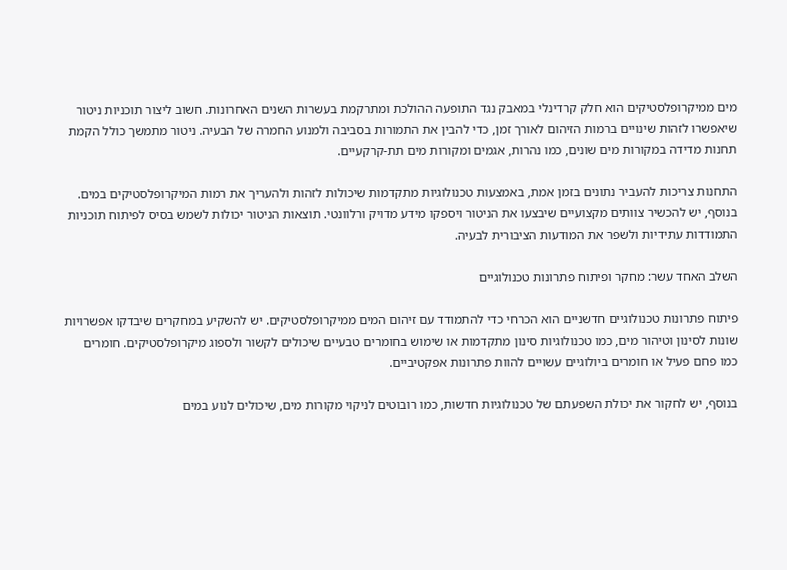מים ממיקרופלסטיקים הוא חלק קרדינלי במאבק נגד התופעה ההולכת ומתרקמת בעשרות השנים האחרונות. חשוב ליצור תוכניות ניטור שיאפשרו לזהות שינויים ברמות הזיהום לאורך זמן, כדי להבין את התמורות בסביבה ולמנוע החמרה של הבעיה. ניטור מתמשך כולל הקמת תחנות מדידה במקורות מים שונים, כמו נהרות, אגמים ומקורות מים תת-קרקעיים.

התחנות צריכות להעביר נתונים בזמן אמת, באמצעות טכנולוגיות מתקדמות שיכולות לזהות ולהעריך את רמות המיקרופלסטיקים במים. בנוסף, יש להכשיר צוותים מקצועיים שיבצעו את הניטור ויספקו מידע מדויק ורלוונטי. תוצאות הניטור יכולות לשמש בסיס לפיתוח תוכניות התמודדות עתידיות ולשפר את המודעות הציבורית לבעיה.

השלב האחד עשר: מחקר ופיתוח פתרונות טכנולוגיים

פיתוח פתרונות טכנולוגיים חדשניים הוא הכרחי כדי להתמודד עם זיהום המים ממיקרופלסטיקים. יש להשקיע במחקרים שיבדקו אפשרויות שונות לסינון וטיהור מים, כמו טכנולוגיות סינון מתקדמות או שימוש בחומרים טבעיים שיכולים לקשור ולספוג מיקרופלסטיקים. חומרים כמו פחם פעיל או חומרים ביולוגיים עשויים להוות פתרונות אפקטיביים.

בנוסף, יש לחקור את יכולת השפעתם של טכנולוגיות חדשות, כמו רובוטים לניקוי מקורות מים, שיכולים לנוע במים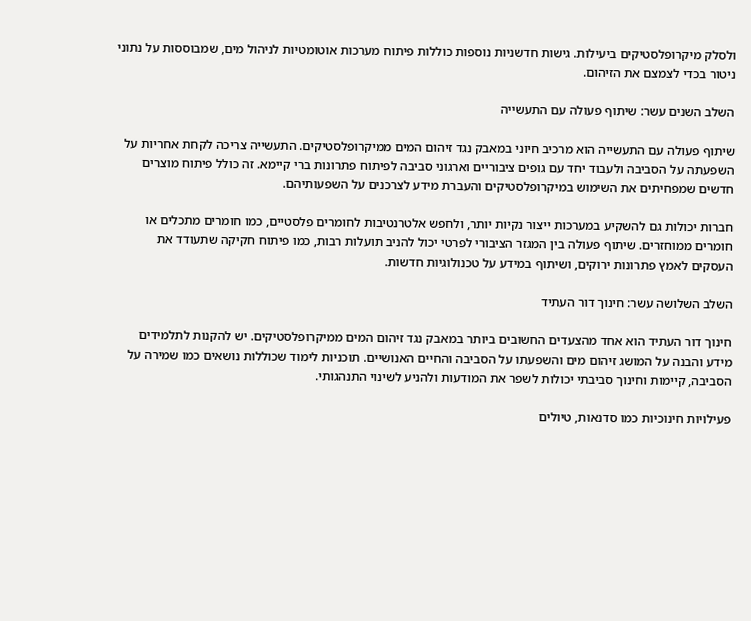ולסלק מיקרופלסטיקים ביעילות. גישות חדשניות נוספות כוללות פיתוח מערכות אוטומטיות לניהול מים, שמבוססות על נתוני ניטור בכדי לצמצם את הזיהום.

השלב השנים עשר: שיתוף פעולה עם התעשייה

שיתוף פעולה עם התעשייה הוא מרכיב חיוני במאבק נגד זיהום המים ממיקרופלסטיקים. התעשייה צריכה לקחת אחריות על השפעתה על הסביבה ולעבוד יחד עם גופים ציבוריים וארגוני סביבה לפיתוח פתרונות ברי קיימא. זה כולל פיתוח מוצרים חדשים שמפחיתים את השימוש במיקרופלסטיקים והעברת מידע לצרכנים על השפעותיהם.

חברות יכולות גם להשקיע במערכות ייצור נקיות יותר, ולחפש אלטרנטיבות לחומרים פלסטיים, כמו חומרים מתכלים או חומרים ממוחזרים. שיתוף פעולה בין המגזר הציבורי לפרטי יכול להניב תועלות רבות, כמו פיתוח חקיקה שתעודד את העסקים לאמץ פתרונות ירוקים, ושיתוף במידע על טכנולוגיות חדשות.

השלב השלושה עשר: חינוך דור העתיד

חינוך דור העתיד הוא אחד מהצעדים החשובים ביותר במאבק נגד זיהום המים ממיקרופלסטיקים. יש להקנות לתלמידים מידע והבנה על המושג זיהום מים והשפעתו על הסביבה והחיים האנושיים. תוכניות לימוד שכוללות נושאים כמו שמירה על הסביבה, קיימות וחינוך סביבתי יכולות לשפר את המודעות ולהניע לשינוי התנהגותי.

פעילויות חינוכיות כמו סדנאות, טיולים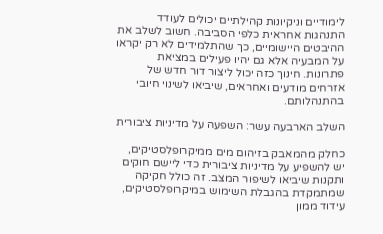לימודיים וניקיונות קהילתיים יכולים לעודד התנהגות אחראית כלפי הסביבה. חשוב לשלב את ההיבטים היישומיים, כך שהתלמידים לא רק יקראו על המבעיה אלא גם יהיו פעילים במציאת פתרונות. חינוך כזה יכול ליצור דור חדש של אזרחים מודעים ואחראים, שיביאו לשינוי חיובי בהתנהלותם.

השלב הארבעה עשר: השפעה על מדיניות ציבורית

כחלק מהמאבק בזיהום מים ממיקרופלסטיקים, יש להשפיע על מדיניות ציבורית כדי ליישם חוקים ותקנות שיביאו לשיפור המצב. זה כולל חקיקה שמתמקדת בהגבלת השימוש במיקרופלסטיקים, עידוד ממון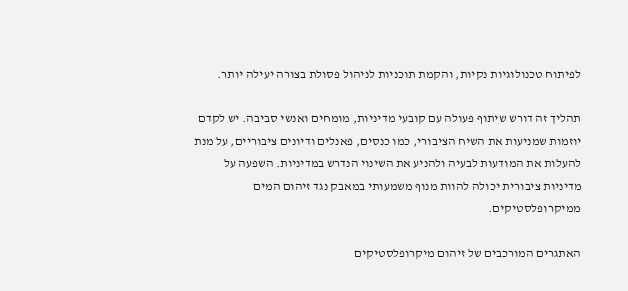לפיתוח טכנולוגיות נקיות, והקמת תוכניות לניהול פסולת בצורה יעילה יותר.

תהליך זה דורש שיתוף פעולה עם קובעי מדיניות, מומחים ואנשי סביבה. יש לקדם יוזמות שמניעות את השיח הציבורי, כמו כנסים, פאנלים ודיונים ציבוריים, על מנת להעלות את המודעות לבעיה ולהניע את השינוי הנדרש במדיניות. השפעה על מדיניות ציבורית יכולה להוות מנוף משמעותי במאבק נגד זיהום המים ממיקרופלסטיקים.

האתגרים המורכבים של זיהום מיקרופלסטיקים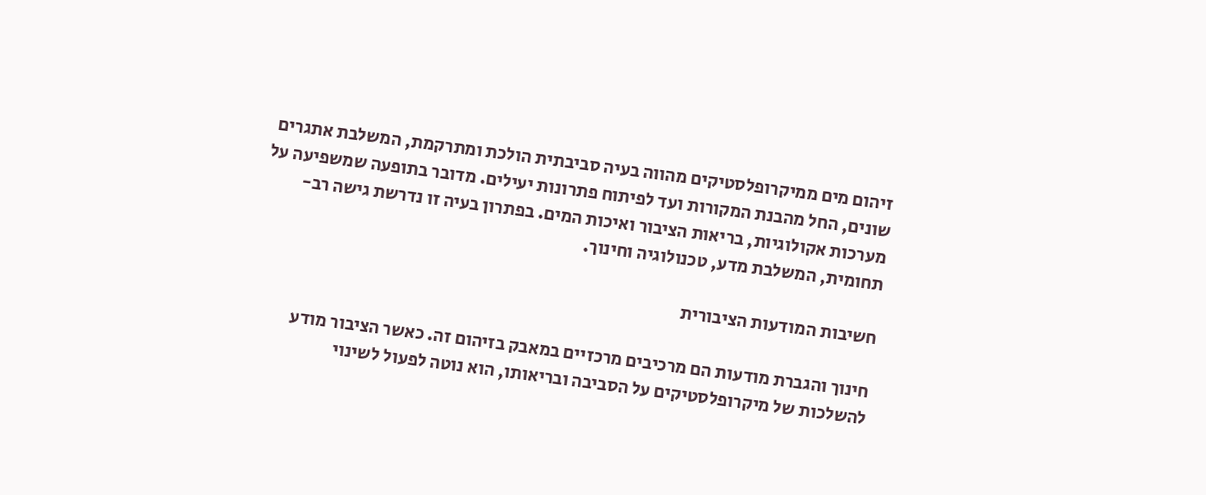זיהום מים ממיקרופלסטיקים מהווה בעיה סביבתית הולכת ומתרקמת, המשלבת אתגרים שונים, החל מהבנת המקורות ועד לפיתוח פתרונות יעילים. מדובר בתופעה שמשפיעה על מערכות אקולוגיות, בריאות הציבור ואיכות המים. בפתרון בעיה זו נדרשת גישה רב-תחומית, המשלבת מדע, טכנולוגיה וחינוך.

חשיבות המודעות הציבורית

חינוך והגברת מודעות הם מרכיבים מרכזיים במאבק בזיהום זה. כאשר הציבור מודע להשלכות של מיקרופלסטיקים על הסביבה ובריאותו, הוא נוטה לפעול לשינוי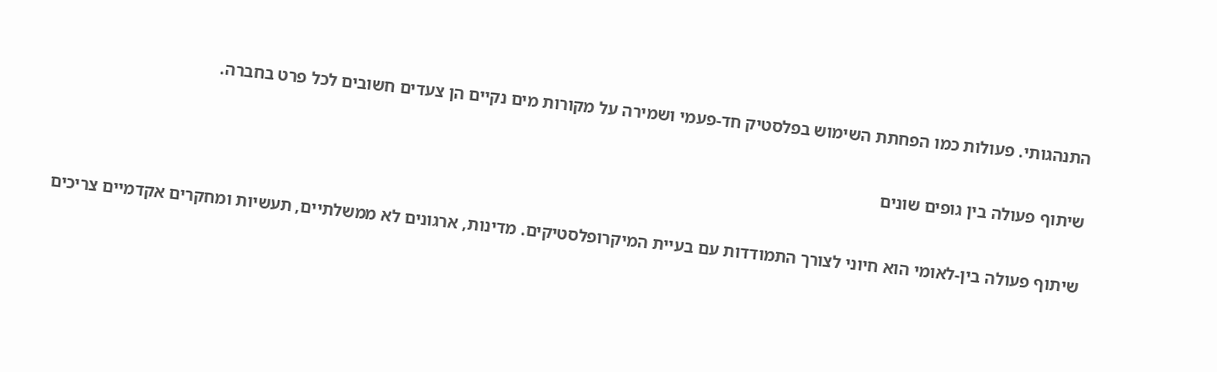התנהגותי. פעולות כמו הפחתת השימוש בפלסטיק חד-פעמי ושמירה על מקורות מים נקיים הן צעדים חשובים לכל פרט בחברה.

שיתוף פעולה בין גופים שונים

שיתוף פעולה בין-לאומי הוא חיוני לצורך התמודדות עם בעיית המיקרופלסטיקים. מדינות, ארגונים לא ממשלתיים, תעשיות ומחקרים אקדמיים צריכים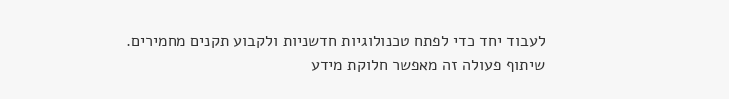לעבוד יחד כדי לפתח טכנולוגיות חדשניות ולקבוע תקנים מחמירים. שיתוף פעולה זה מאפשר חלוקת מידע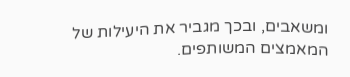ומשאבים, ובכך מגביר את היעילות של המאמצים המשותפים.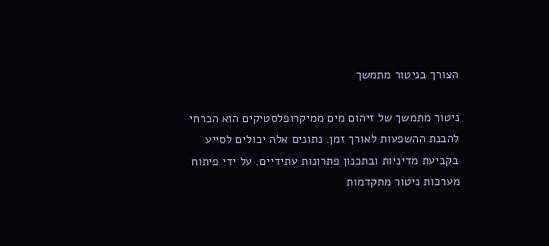הצורך בניטור מתמשך

ניטור מתמשך של זיהום מים ממיקרופלסטיקים הוא הכרחי להבנת ההשפעות לאורך זמן. נתונים אלה יכולים לסייע בקביעת מדיניות ובתכנון פתרונות עתידיים. על ידי פיתוח מערכות ניטור מתקדמות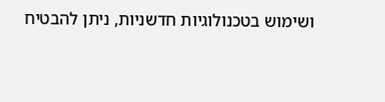ושימוש בטכנולוגיות חדשניות, ניתן להבטיח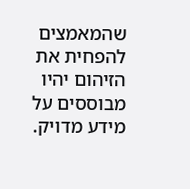שהמאמצים להפחית את הזיהום יהיו מבוססים על מידע מדויק.